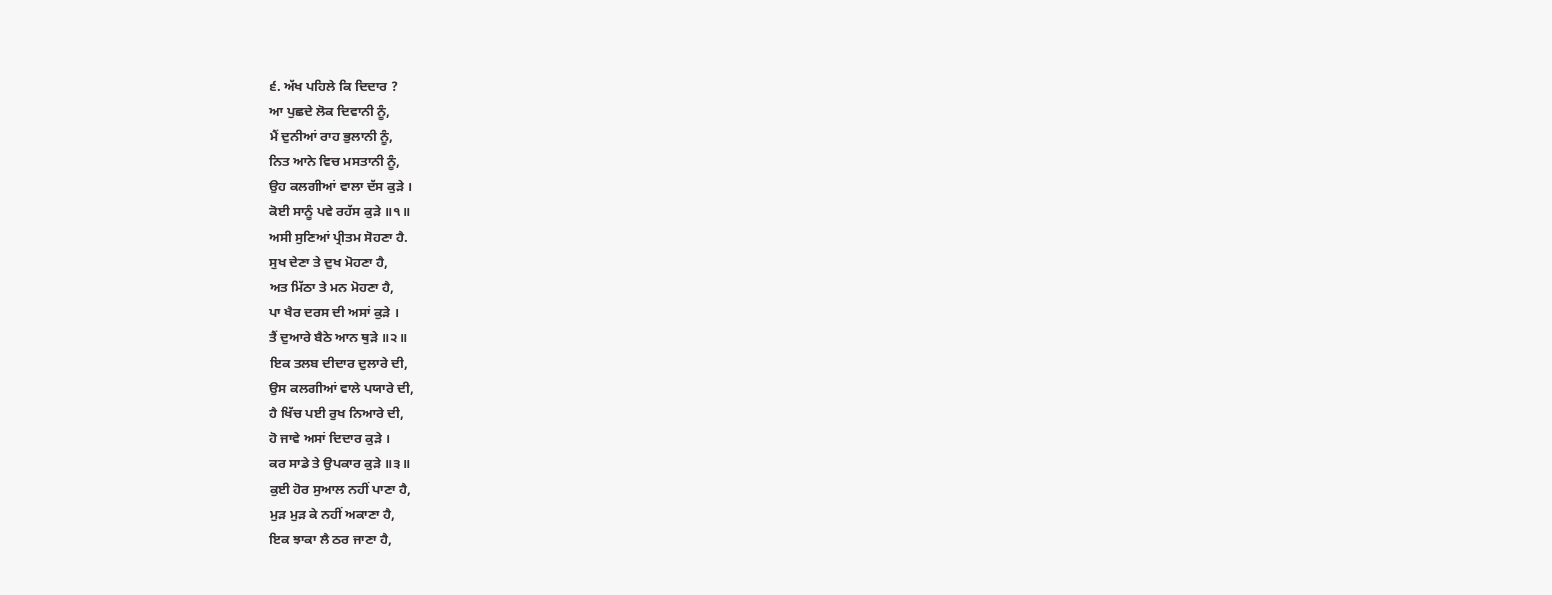੬. ਅੱਖ ਪਹਿਲੇ ਕਿ ਦਿਦਾਰ ?
ਆ ਪੁਛਦੇ ਲੋਕ ਦਿਵਾਨੀ ਨੂੰ,
ਮੈਂ ਦੁਨੀਆਂ ਰਾਹ ਭੁਲਾਨੀ ਨੂੰ,
ਨਿਤ ਆਨੇ ਵਿਚ ਮਸਤਾਨੀ ਨੂੰ,
ਉਹ ਕਲਗੀਆਂ ਵਾਲਾ ਦੱਸ ਕੁੜੇ ।
ਕੋਈ ਸਾਨੂੰ ਪਵੇ ਰਹੱਸ ਕੁੜੇ ॥੧॥
ਅਸੀ ਸੁਣਿਆਂ ਪ੍ਰੀਤਮ ਸੋਹਣਾ ਹੈ.
ਸੁਖ ਦੇਣਾ ਤੇ ਦੁਖ ਮੋਹਣਾ ਹੈ,
ਅਤ ਮਿੱਠਾ ਤੇ ਮਨ ਮੋਹਣਾ ਹੈ,
ਪਾ ਖੈਰ ਦਰਸ ਦੀ ਅਸਾਂ ਕੁੜੇ ।
ਤੈਂ ਦੁਆਰੇ ਬੈਠੇ ਆਨ ਥੁੜੇ ॥੨॥
ਇਕ ਤਲਬ ਦੀਦਾਰ ਦੁਲਾਰੇ ਦੀ,
ਉਸ ਕਲਗੀਆਂ ਵਾਲੇ ਪਯਾਰੇ ਦੀ,
ਹੈ ਖਿੱਚ ਪਈ ਰੁਖ ਨਿਆਰੇ ਦੀ,
ਹੋ ਜਾਵੇ ਅਸਾਂ ਦਿਦਾਰ ਕੁੜੇ ।
ਕਰ ਸਾਡੇ ਤੇ ਉਪਕਾਰ ਕੁੜੇ ॥੩॥
ਕੁਈ ਹੋਰ ਸੁਆਲ ਨਹੀਂ ਪਾਣਾ ਹੈ,
ਮੁੜ ਮੁੜ ਕੇ ਨਹੀਂ ਅਕਾਣਾ ਹੈ,
ਇਕ ਝਾਕਾ ਲੈ ਠਰ ਜਾਣਾ ਹੈ,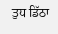ਤੁਧ ਡਿੱਠਾ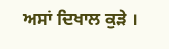ਅਸਾਂ ਦਿਖਾਲ ਕੁੜੇ ।